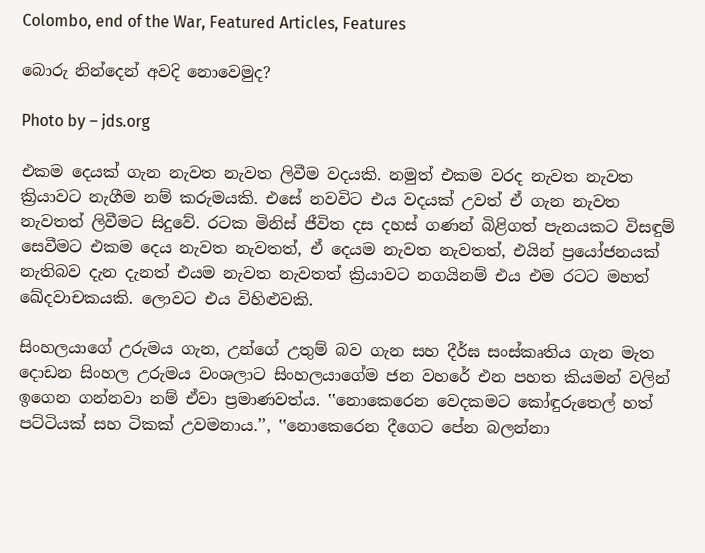Colombo, end of the War, Featured Articles, Features

බොරු නින්දෙන් අවදි නොවෙමුද?

Photo by – jds.org

එකම දෙයක් ගැන නැවත නැවත ලිවීම වදයකි. නමුත් එකම වරද නැවත නැවත ක්‍රියාවට නැගීම නම් කරුමයකි. එසේ නවවිට එය වදයක් උවත් ඒ ගැන නැවත නැවතත් ලිවීමට සිදුවේ. රටක මිනිස් ජීවිත දස දහස් ගණන් බිළිගත් පැනයකට විසඳුම් සෙවීමට එකම දෙය නැවත නැවතත්, ඒ දෙයම නැවත නැවතත්, එයින් ප්‍රයෝජනයක් නැතිබව දැන දැනත් එයම නැවත නැවතත් ක්‍රියාවට නගයිනම් එය එම රටට මහත් ඛේදවාචකයකි. ලොවට එය විහිළුවකි.

සිංහලයාගේ උරුමය ගැන, උන්ගේ උතුම් බව ගැන සහ දීර්ඝ සංස්කෘතිය ගැන මැත දොඩන සිංහල උරුමය වංශලාට සිංහලයාගේම ජන වහරේ එන පහත කියමන් වලින් ඉගෙන ගන්නවා නම් ඒවා ප්‍රමාණවත්ය. ‛‛නොකෙරෙන වෙදකමට කෝඳුරුතෙල් හත් පට්ටියක් සහ ටිකක් උවමනාය.’’, ‛‛නොකෙරෙන දීගෙට පේන බලන්නා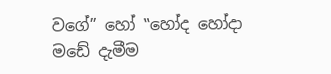වගේ’’ හෝ ‛‛හෝද හෝදා මඩේ දැමීම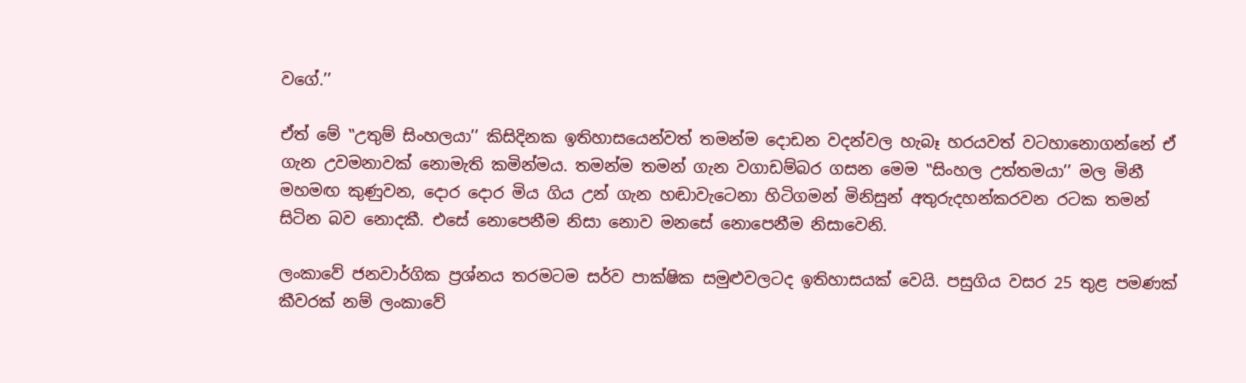වගේ.’’

ඒත් මේ ‛‛උතුම් සිංහලයා’’ කිසිදිනක ඉතිහාසයෙන්වත් තමන්ම දොඩන වදන්වල හැබෑ හරයවත් වටහානොගන්නේ ඒ ගැන උවමනාවක් නොමැති කමින්මය. තමන්ම තමන් ගැන වගාඩම්බර ගසන මෙම ‛‛සිංහල උත්තමයා’’ මල මිනී මහමඟ කුණුවන, දොර දොර මිය ගිය උන් ගැන හඬාවැටෙනා හිටිගමන් මිනිසුන් අතුරුදහන්කරවන රටක තමන් සිටින බව නොදකී. එසේ නොපෙනීම නිසා නොව මනසේ නොපෙනීම නිසාවෙනි.

ලංකාවේ ජනවාර්ගික ප්‍රශ්නය තරමටම සර්ව පාක්ෂික සමුළුවලටද ඉතිහාසයක් වෙයි. පසුගිය වසර 25 තුළ පමණක් කීවරක් නම් ලංකාවේ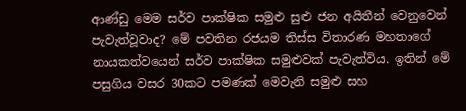ආණ්ඩු මෙම සර්ව පාක්ෂික සමුළු සුළු ජන අයිතීන් වෙනුවෙන් පැවැත්වූවාද? මේ පවතින රජයම තිස්ස විතාරණ මහතාගේ නායකත්වයෙන් සර්ව පාක්ෂික සමුළුවක් පැවැත්විය. ඉතින් මේ පසුගිය වසර 30කට පමණක් මෙවැනි සමුළු සහ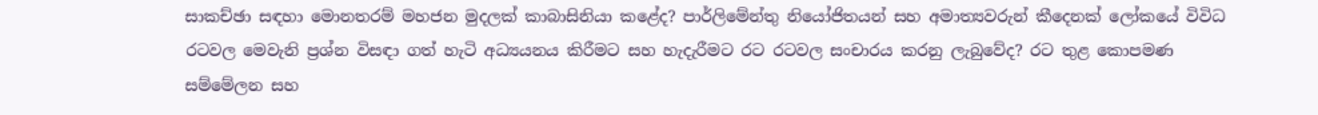සාකච්ඡා සඳහා මොනතරම් මහජන මුදලක් කාබාසිනියා කළේද? පාර්ලිමේන්තු නියෝජිතයන් සහ අමාත්‍යවරුන් කීදෙනක් ලෝකයේ විවිධ රටවල මෙවැනි ප්‍රශ්න විසඳා ගත් හැටි අධ්‍යයනය කිරීමට සහ හැදැරීමට රට රටවල සංචාරය කරනු ලැබුවේද? රට තුළ කොපමණ සම්මේලන සහ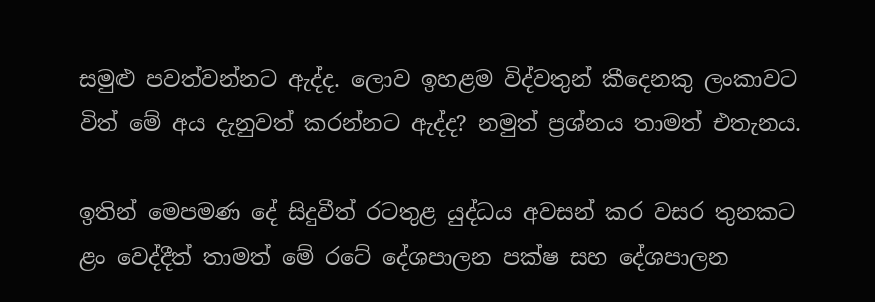සමුළු පවත්වන්නට ඇද්ද. ලොව ඉහළම විද්වතුන් කීදෙනකු ලංකාවට විත් මේ අය දැනුවත් කරන්නට ඇද්ද? නමුත් ප්‍රශ්නය තාමත් එතැනය.

ඉතින් මෙපමණ දේ සිදුවීත් රටතුළ යුද්ධය අවසන් කර වසර තුනකට ළං වෙද්දීත් තාමත් මේ රටේ දේශපාලන පක්ෂ සහ දේශපාලන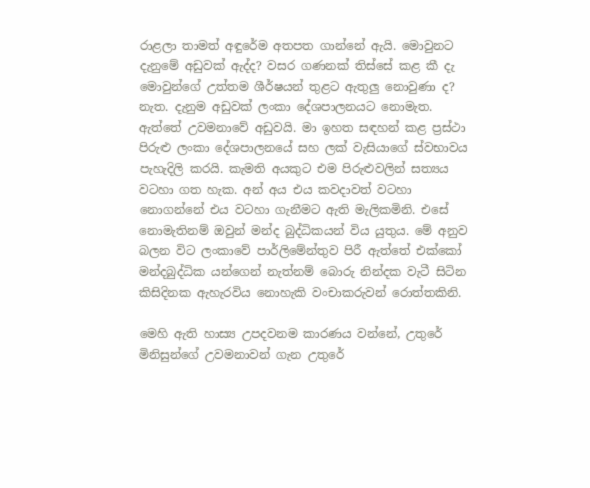රාළලා තාමත් අඳුරේම අතපත ගාන්නේ ඇයි. මොවුනට දැනුමේ අඩුවක් ඇද්ද? වසර ගණනක් තිස්සේ කළ කී දැ මොවුන්ගේ උත්තම ශීර්ෂයන් තුළට ඇතුලු නොවුණා ද? නැත. දැනුම අඩුවක් ලංකා දේශපාලනයට නොමැත. ඇත්තේ උවමනාවේ අඩුවයි. මා ඉහත සඳහන් කළ ප්‍රස්ථා පිරුළු ලංකා දේශපාලනයේ සහ ලක් වැසියාගේ ස්වභාවය පැහැදිලි කරයි. කැමති අයකුට එම පිරුළුවලින් සත්‍යය වටහා ගත හැක. අන් අය එය කවදාවත් වටහා නොගන්නේ එය වටහා ගැනීමට ඇති මැලිකමිනි. එසේ නොමැතිනම් ඔවුන් මන්ද බුද්ධිකයන් විය යුතුය. මේ අනුව බලන විට ලංකාවේ පාර්ලිමේන්තුව පිරී ඇත්තේ එක්කෝ මන්දබුද්ධික යන්ගෙන් නැත්නම් බොරු නින්දක වැටී සිටින කිසිදිනක ඇහැරවිය නොහැකි වංචාකරුවන් රොත්තකිනි.

මෙහි ඇති හාස්‍ය උපදවනම කාරණය වන්නේ, උතුරේ මිනිසුන්ගේ උවමනාවන් ගැන උතුරේ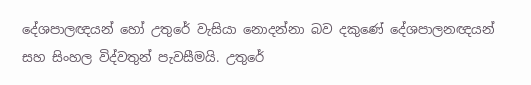දේශපාලඥයන් හෝ උතුරේ වැසියා නොදන්නා බව දකුණේ දේශපාලනඥයන් සහ සිංහල විද්වතුන් පැවසීමයි. උතුරේ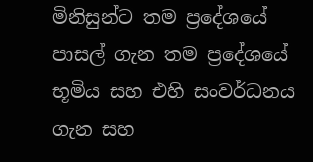මිනිසුන්ට තම ප්‍රදේශයේ පාසල් ගැන තම ප්‍රදේශයේ භූමිය සහ එහි සංවර්ධනය ගැන සහ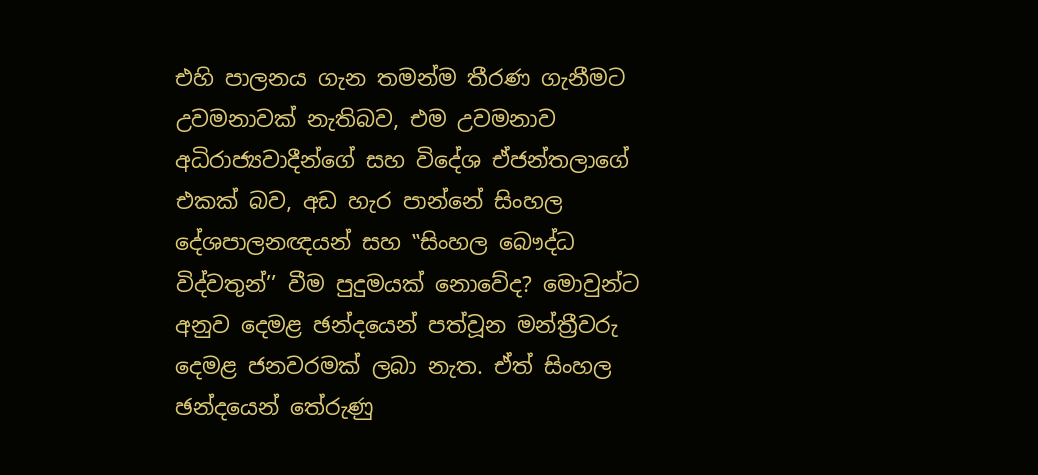එහි පාලනය ගැන තමන්ම තීරණ ගැනීමට උවමනාවක් නැතිබව, එම උවමනාව අධිරාජ්‍යවාදීන්ගේ සහ විදේශ ඒජන්තලාගේ එකක් බව, අඩ හැර පාන්නේ සිංහල දේශපාලනඥයන් සහ ‛‛සිංහල බෞද්ධ විද්වතුන්’’ වීම පුදුමයක් නොවේද? මොවුන්ට අනුව දෙමළ ඡන්දයෙන් පත්වූන මන්ත්‍රීවරු දෙමළ ජනවරමක් ලබා නැත. ඒත් සිංහල ඡන්දයෙන් තේරුණු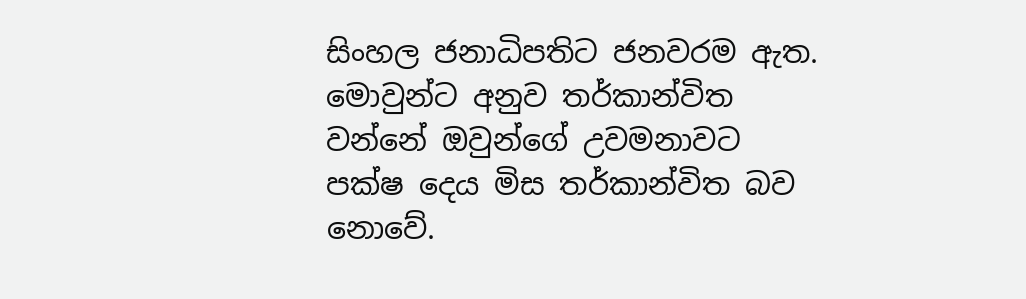සිංහල ජනාධිපතිට ජනවරම ඇත. මොවුන්ට අනුව තර්කාන්විත වන්නේ ඔවුන්ගේ උවමනාවට පක්ෂ දෙය මිස තර්කාන්විත බව නොවේ.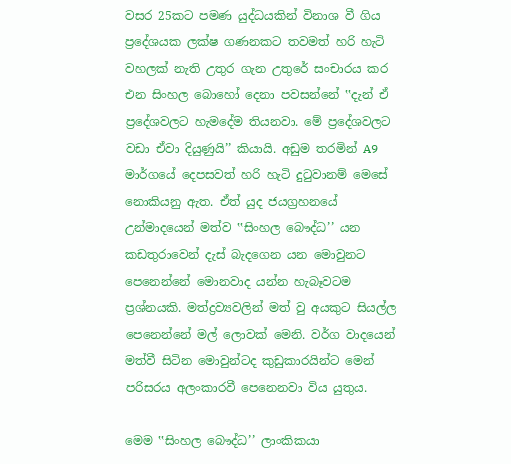වසර 25කට පමණ යුද්ධයකින් විනාශ වී ගිය ප්‍රදේශයක ලක්ෂ ගණනකට තවමත් හරි හැටි වහලක් නැති උතුර ගැන උතුරේ සංචාරය කර එන සිංහල බොහෝ දෙනා පවසන්නේ ‛‛දැන් ඒ ප්‍රදේශවලට හැමදේම තියනවා. මේ ප්‍රදේශවලට වඩා ඒවා දියුණුයි’’ කියායි. අඩුම තරමින් A9 මාර්ගයේ දෙපසවත් හරි හැටි දුටුවානම් මෙසේ නොකියනු ඇත. ඒත් යුද ජයග්‍රහනයේ උන්මාදයෙන් මත්ව ‛‛සිංහල බෞද්ධ’’ යන කඩතුරාවෙන් දැස් බැදගෙන යන මොවුනට පෙනෙන්නේ මොනවාද යන්න හැබෑවටම ප්‍රශ්නයකි. මත්ද්‍රව්‍යවලින් මත් වු අයකුට සියල්ල පෙනෙන්නේ මල් ලොවක් මෙනි. වර්ග වාදයෙන් මත්වී සිටින මොවුන්ටද කුඩුකාරයින්ට මෙන් පරිසරය අලංකාරවී පෙනෙනවා විය යුතුය.

මෙම ‛‛සිංහල බෞද්ධ’’ ලාංකිකයා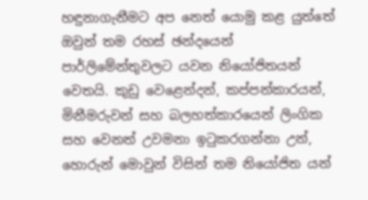හඳුනාගැනීමට අප නෙත් යොමු කළ යුත්තේ ඔවුන් තම රහස් ඡන්දයෙන් පාර්ලිමේන්තුවලට යවන නියෝජිතයන් වෙතයි. කුඩු වෙළෙන්දන්, කප්පන්කාරයන්, මිනීමරුවන් සහ බලහත්කාරයෙන් ලිංගික සහ වෙනත් උවමනා ඉටුකරගන්නා උන්, හොරුන් මොවුන් විසින් තම නියෝජිත යන්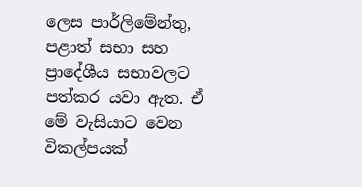ලෙස පාර්ලිමේන්තු, පළාත් සභා සහ ප්‍රාදේශීය සභාවලට පත්කර යවා ඇත. ඒ මේ වැසියාට වෙන විකල්පයක්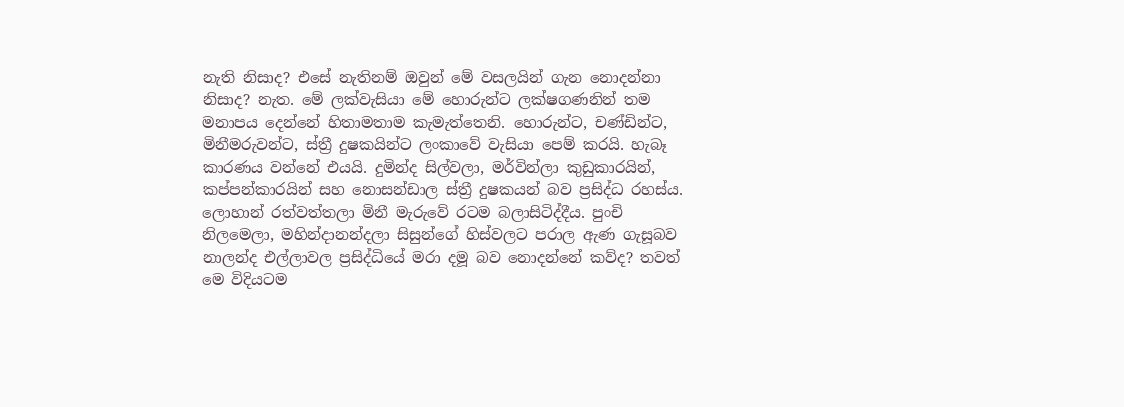නැති නිසාද? එසේ නැතිනම් ඔවුන් මේ වසලයින් ගැන නොදන්නා නිසාද? නැත. මේ ලක්වැසියා මේ හොරුන්ට ලක්ෂගණනින් තම මනාපය දෙන්නේ හිතාමතාම කැමැත්තෙනි. හොරුන්ට, චණ්ඩින්ට, මිනීමරුවන්ට, ස්ත්‍රී දුෂකයින්ට ලංකාවේ වැසියා පෙම් කරයි. හැබෑ කාරණය වන්නේ එයයි. දුමින්ද සිල්වලා, මර්වින්ලා කුඩුකාරයින්, කප්පන්කාරයින් සහ නොසන්ඩාල ස්ත්‍රී දුෂකයන් බව ප්‍රසිද්ධ රහස්ය. ලොහාන් රත්වත්තලා මිනී මැරුවේ රටම බලාසිටිද්දීය. පුංචි නිලමෙලා, මහින්දානන්දලා සිසුන්ගේ හිස්වලට පරාල ඇණ ගැසූබව නාලන්ද එල්ලාවල ප්‍රසිද්ධියේ මරා දමූ බව නොදන්නේ කව්ද? තවත් මෙ විදියටම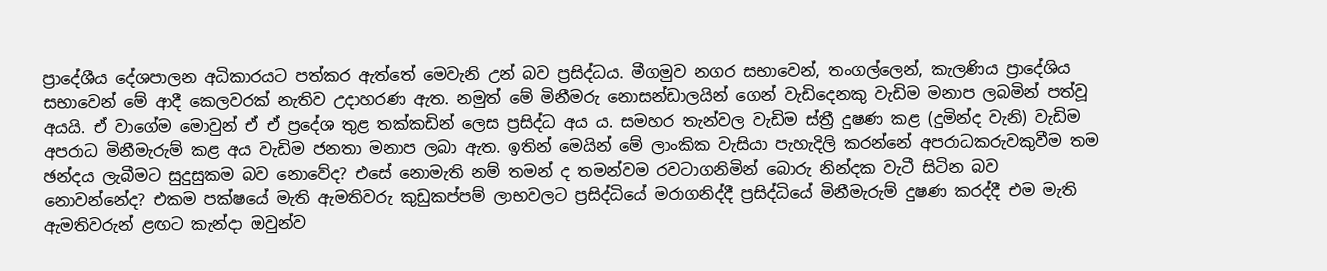ප්‍රාදේශීය දේශපාලන අධිකාරයට පත්කර ඇත්තේ මෙවැනි උන් බව ප්‍රසිද්ධය. මීගමුව නගර සභාවෙන්, තංගල්ලෙන්, කැලණිය ප්‍රාදේශිය සභාවෙන් මේ ආදී කෙලවරක් නැතිව උදාහරණ ඇත. නමුත් මේ මිනීමරු නොසන්ඩාලයින් ගෙන් වැඩිදෙනකු වැඩිම මනාප ලබමින් පත්වූ අයයි. ඒ වාගේම මොවුන් ඒ ඒ ප්‍රදේශ තුළ තක්කඩින් ලෙස ප්‍රසිද්ධ අය ය. සමහර තැන්වල වැඩිම ස්ත්‍රී දුෂණ කළ (දුමින්ද වැනි) වැඩිම අපරාධ මිනීමැරුම් කළ අය වැඩිම ජනතා මනාප ලබා ඇත. ඉතින් මෙයින් මේ ලාංකික වැසියා පැහැදිලි කරන්නේ අපරාධකරුවකුවීම තම ඡන්දය ලැබීමට සුදුසුකම බව නොවේද? එසේ නොමැති නම් තමන් ද තමන්වම රවටාගනිමින් බොරු නින්දක වැටී සිටින බව නොවන්නේද? එකම පක්ෂයේ මැති ඇමතිවරු කුඩුකප්පම් ලාභවලට ප්‍රසිද්ධියේ මරාගනිද්දී ප්‍රසිද්ධියේ මිනීමැරුම් දුෂණ කරද්දී එම මැති ඇමතිවරුන් ළඟට කැන්දා ඔවුන්ව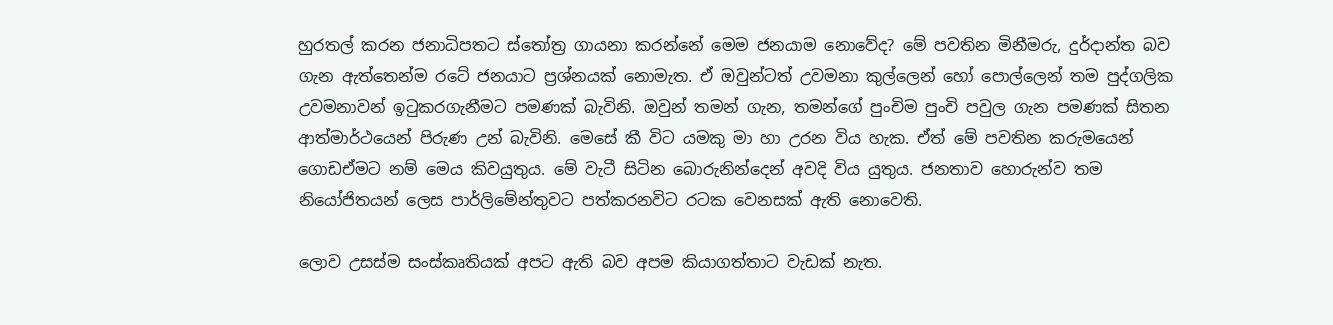හුරතල් කරන ජනාධිපතට ස්තෝත්‍ර ගායනා කරන්නේ මෙම ජනයාම නොවේද? මේ පවතින මිනීමරු, දුර්දාන්ත බව ගැන ඇත්තෙන්ම රටේ ජනයාට ප්‍රශ්නයක් නොමැත. ඒ ඔවුන්ටත් උවමනා කුල්ලෙන් හෝ පොල්ලෙන් තම පුද්ගලික උවමනාවන් ඉටුකරගැනීමට පමණක් බැවිනි. ඔවුන් තමන් ගැන, තමන්ගේ පුංචිම පුංචි පවුල ගැන පමණක් සිතන ආත්මාර්ථයෙන් පිරුණ උන් බැවිනි. මෙසේ කී විට යමකු මා හා උරන විය හැක. ඒත් මේ පවතින කරුමයෙන් ගොඩඒමට නම් මෙය කිවයුතුය. මේ වැටී සිටින බොරුනින්දෙන් අවදි විය යුතුය. ජනතාව හොරුන්ව තම නියෝජිතයන් ලෙස පාර්ලිමේන්තුවට පත්කරනවිට රටක වෙනසක් ඇති නොවෙති.

ලොව උසස්ම සංස්කෘතියක් අපට ඇති බව අපම කියාගත්තාට වැඩක් නැත.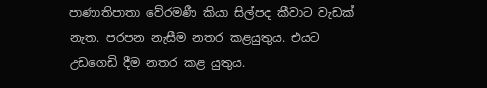පාණාතිපාතා වේරමණී කියා සිල්පද කීවාට වැඩක් නැත. පරපන නැසීම නතර කළයුතුය. එයට උඩගෙඩි දීම නතර කළ යුතුය.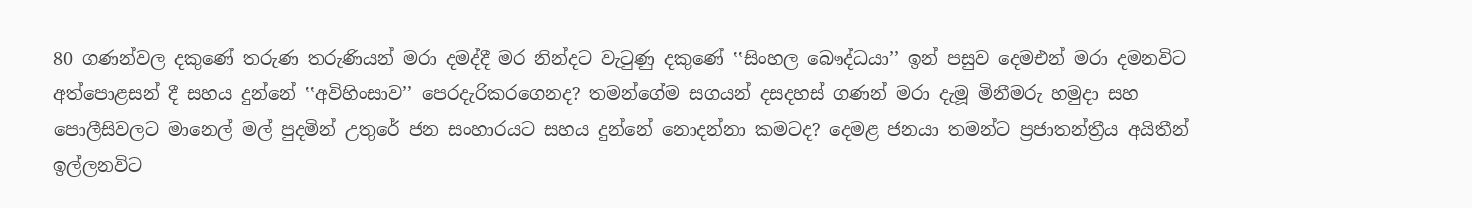80 ගණන්වල දකුණේ තරුණ තරුණියන් මරා දමද්දී මර නින්දට වැටුණු දකුණේ ‛‛සිංහල බෞද්ධයා’’ ඉන් පසුව දෙමඑන් මරා දමනවිට අත්පොළසන් දී සහය දුන්නේ ‛‛අවිහිංසාව’’ පෙරදැරිකරගෙනද? තමන්ගේම සගයන් දසදහස් ගණන් මරා දැමූ මිනීමරු හමුදා සහ පොලීසිවලට මානෙල් මල් පුදමින් උතුරේ ජන සංහාරයට සහය දුන්නේ නොදන්නා කමටද? දෙමළ ජනයා තමන්ට ප්‍රජාතන්ත්‍රීය අයිතීන් ඉල්ලනවිට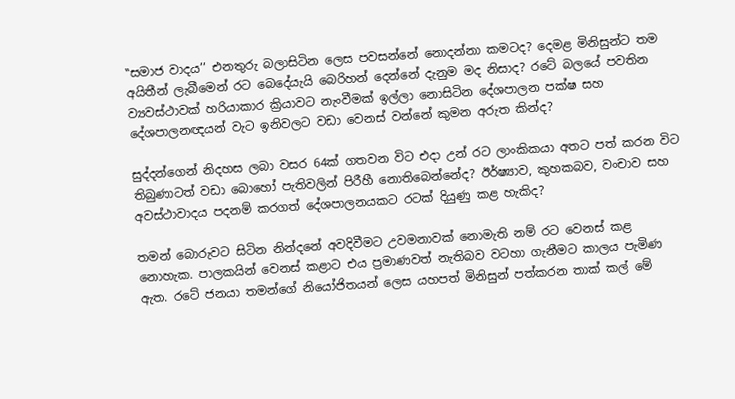‛‛සමාජ වාදය’’ එනතුරු බලාසිටින ලෙස පවසන්නේ නොදන්නා කමටද? දෙමළ මිනිසුන්ට තම අයිතීන් ලැබීමෙන් රට බෙදේයැයි බෙරිහන් දෙන්නේ දැනුම මද නිසාද? රටේ බලයේ පවතින ව්‍යවස්ථාවක් හරියාකාර ක්‍රියාවට නැංවීමක් ඉල්ලා නොසිටින දේශපාලන පක්ෂ සහ දේශපාලනඥයන් වැට ඉනිවලට වඩා වෙනස් වන්නේ කුමන අරුත කින්ද?

සුද්දන්ගෙන් නිදහස ලබා වසර 64ක් ගතවන විට එදා උන් රට ලාංකිකයා අතට පත් කරන විට තිබුණාටත් වඩා බොහෝ පැතිවලින් පිරීහී නොතිබෙන්නේද? ඊර්ෂ්‍යාව, කුහකබව, වංචාව සහ අවස්ථාවාදය පදනම් කරගත් දේශපාලනයකට රටක් දියුණු කළ හැකිද?

තමන් බොරුවට සිටින නින්දනේ අවදිවීමට උවමනාවක් නොමැති නම් රට වෙනස් කළ නොහැක. පාලකයින් වෙනස් කළාට එය ප්‍රමාණවත් නැතිබව වටහා ගැනීමට කාලය පැමිණ ඇත. රටේ ජනයා තමන්ගේ නියෝජිතයන් ලෙස යහපත් මිනිසුන් පත්කරන තාක් කල් මේ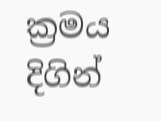ක්‍රමය දිගින්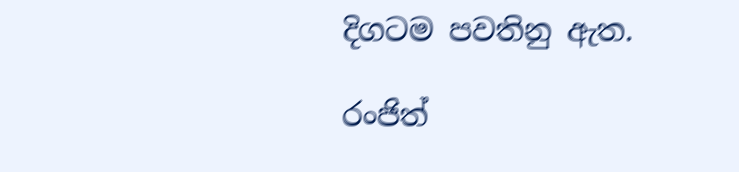දිගටම පවතිනු ඇත.

රංජිත්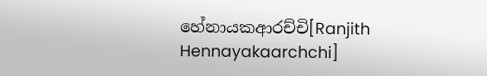හේනායකආරච්චි[Ranjith Hennayakaarchchi]